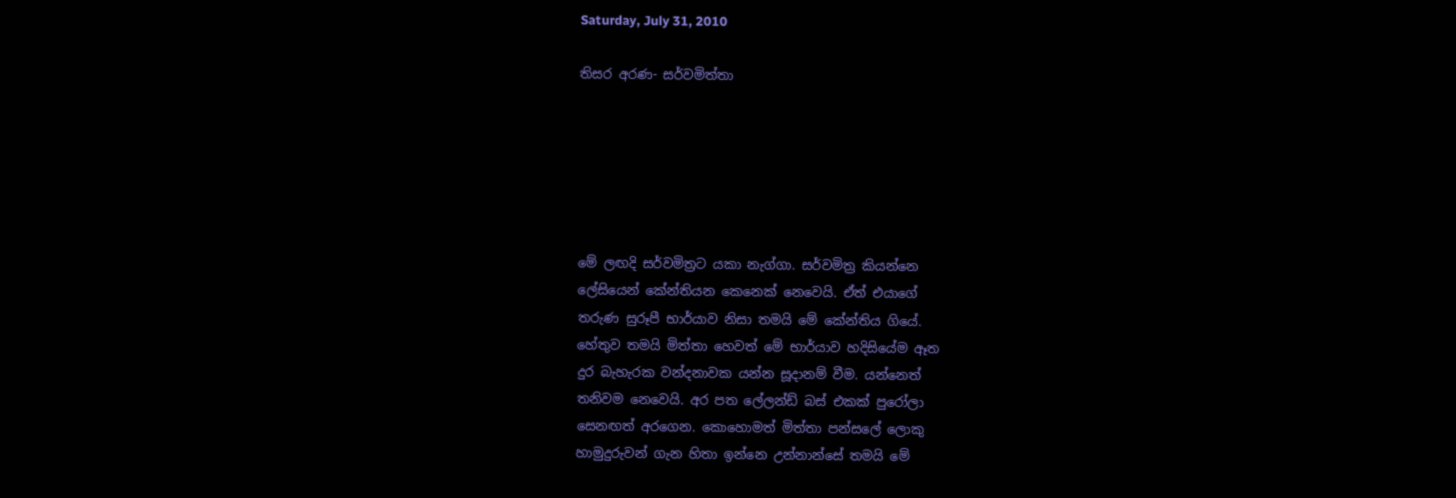Saturday, July 31, 2010

තිසර අරණ- සර්වමිත්තා






මේ ලඟදි සර්වමිත්‍රට යකා නැග්ගා. සර්වමිත්‍ර කියන්නෙ
ලේසියෙන් කේන්තියන කෙනෙක් නෙවෙයි. ඒත් එයාගේ
තරුණ සුරූපී භාර්යාව නිසා තමයි මේ කේන්තිය ගියේ.
හේතුව තමයි මිත්තා හෙවත් මේ භාර්යාව හදිසියේම ඈත
දුර බැහැරක වන්දනාවක යන්න සූදානම් වීම. යන්නෙත්
තනිවම නෙවෙයි. අර පත ලේලන්ඩ් බස් එකක් පුරෝලා
සෙනඟත් අරගෙන. කොහොමත් මිත්තා පන්සලේ ලොකු
හාමුදුරුවන් ගැන හිතා ඉන්නෙ උන්නාන්සේ තමයි මේ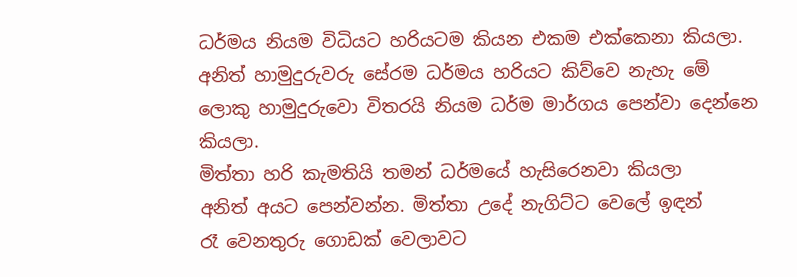ධර්මය නියම විධියට හරියටම කියන එකම එක්කෙනා කියලා.
අනිත් හාමුදුරුවරු සේරම ධර්මය හරියට කිව්වෙ නැහැ මේ
ලොකු හාමුදුරුවො විතරයි නියම ධර්ම මාර්ගය පෙන්වා දෙන්නෙ
කියලා.
මිත්තා හරි කැමතියි තමන් ධර්මයේ හැසිරෙනවා කියලා
අනිත් අයට පෙන්වන්න. මිත්තා උදේ නැගිට්ට වෙලේ ඉඳන්
රෑ වෙනතුරු ගොඩක් වෙලාවට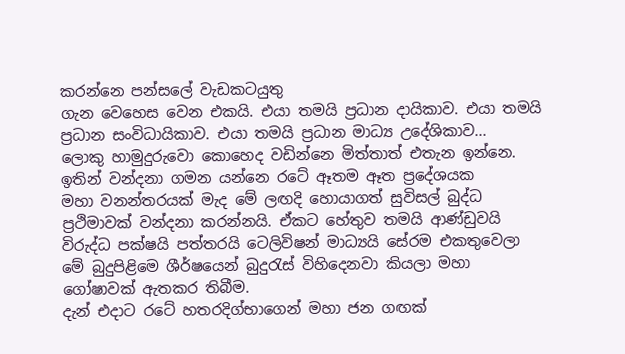කරන්නෙ පන්සලේ වැඩකටයුතු
ගැන වෙහෙස වෙන එකයි. එයා තමයි ප්‍රධාන දායිකාව. එයා තමයි
ප්‍රධාන සංවිධායිකාව. එයා තමයි ප්‍රධාන මාධ්‍ය උදේශිකාව...
ලොකු හාමුදුරුවො කොහෙද වඩින්නෙ මිත්තාත් එතැන ඉන්නෙ.
ඉතින් වන්දනා ගමන යන්නෙ රටේ ඈතම ඈත ප්‍රදේශයක
මහා වනන්තරයක් මැද මේ ලඟදි හොයාගත් සුවිසල් බුද්ධ
ප්‍රථිමාවක් වන්දනා කරන්නයි. ඒකට හේතුව තමයි ආණ්ඩුවයි
විරුද්ධ පක්ෂයි පත්තරයි ටෙලිවිෂන් මාධ්‍යයි සේරම එකතුවෙලා
මේ බුදුපිළිමෙ ශීර්ෂයෙන් බුදුරැස් විහිදෙනවා කියලා මහා
ගෝෂාවක් ඇතකර තිබීම.
දැන් එදාට රටේ හතරදිග්භාගෙන් මහා ජන ගඟක්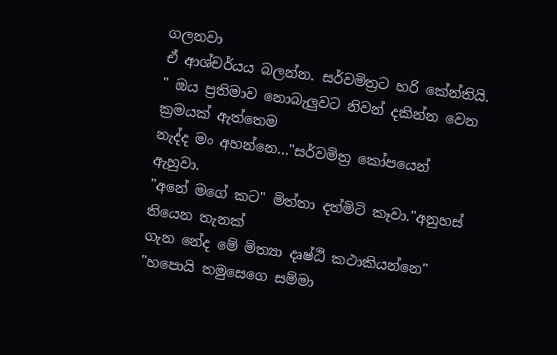ගලනවා
ඒ ආශ්චර්යය බලන්න. සර්වමිත්‍රට හරි කේන්තියි.
" ඔය ප්‍රතිමාව නොබැලුවට නිවන් දකින්න වෙන ක්‍රමයක් ඇත්තෙම
නැද්ද මං අහන්නෙ..."සර්වමිත්‍ර කෝපයෙන් ඇහුවා.
"අනේ මගේ කට" මිත්තා දත්මිටි කෑවා."අනුහස් තියෙන තැනක්
ගැන නේද මේ මිත්‍යා දෘෂ්ඨි කථාකියන්නෙ"
"හපොයි තමුසෙගෙ සම්මා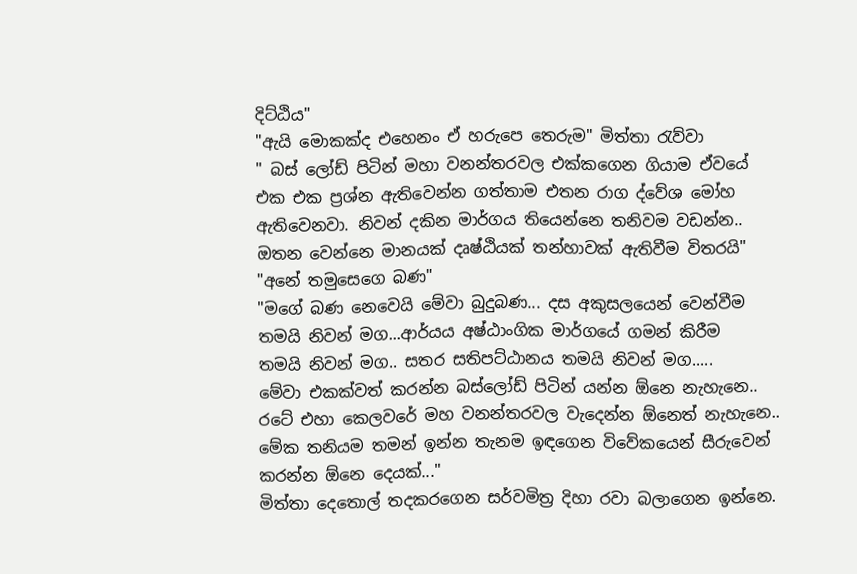දිට්ඨිය"
"ඇයි මොකක්ද එහෙනං ඒ හරුපෙ තෙරුම" මිත්තා රැව්වා
" බස් ලෝඩ් පිටින් මහා වනන්තරවල එක්කගෙන ගියාම ඒවයේ
එක එක ප්‍රශ්න ඇතිවෙන්න ගත්තාම එතන රාග ද්වේශ මෝහ
ඇතිවෙනවා. නිවන් දකින මාර්ගය තියෙන්නෙ තනිවම වඩන්න..
ඔතන වෙන්නෙ මානයක් දෘෂ්ඨියක් තන්හාවක් ඇතිවීම විතරයි"
"අනේ තමුසෙගෙ බණ"
"මගේ බණ නෙවෙයි මේවා බුදුබණ... දස අකුසලයෙන් වෙන්වීම
තමයි නිවන් මග...ආර්යය අෂ්ඨාංගික මාර්ගයේ ගමන් කිරීම
තමයි නිවන් මග.. සතර සතිපට්ඨානය තමයි නිවන් මග.....
මේවා එකක්වත් කරන්න බස්ලෝඩ් පිටින් යන්න ඕනෙ නැහැනෙ..
රටේ එහා කෙලවරේ මහ වනන්තරවල වැදෙන්න ඕනෙත් නැහැනෙ..
මේක තනියම තමන් ඉන්න තැනම ඉඳගෙන විවේකයෙන් සීරුවෙන්
කරන්න ඕනෙ දෙයක්..."
මිත්තා දෙතොල් තදකරගෙන සර්වමිත්‍ර දිහා රවා බලාගෙන ඉන්නෙ.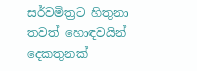සර්වමිත්‍රට හිතුනා තවත් හොඳවයින් දෙකතුනක්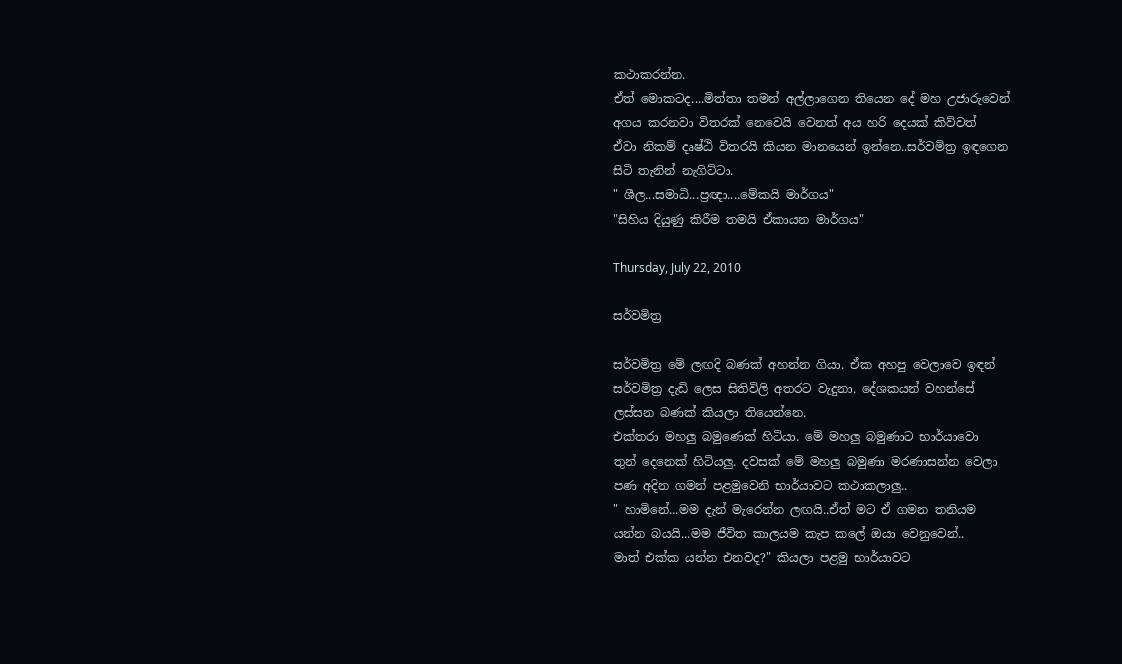කථාකරන්න.
ඒත් මොකටද....මිත්තා තමන් අල්ලාගෙන තියෙන දේ මහ උජාරුවෙන්
අගය කරනවා විතරක් නෙවෙයි වෙනත් අය හරි දෙයක් කිව්වත්
ඒවා නිකම් දෘෂ්ඨි විතරයි කියන මානයෙන් ඉන්නෙ..සර්වමිත්‍ර ඉඳගෙන
සිටි තැනින් නැගිට්ටා.
" ශීල...සමාධි...ප්‍රඥා....මේකයි මාර්ගය"
"සිහිය දියුණු කිරීම තමයි ඒකායන මාර්ගය"

Thursday, July 22, 2010

සර්වමිත්‍ර

සර්වමිත්‍ර මේ ලඟදි බණක් අහන්න ගියා. ඒක අහපු වෙලාවෙ ඉඳන්
සර්වමිත්‍ර දැඩි ලෙස සිතිවිලි අතරට වැදුනා. දේශකයන් වහන්සේ
ලස්සන බණක් කියලා තියෙන්නෙ.
එක්තරා මහලු බමුණෙක් හිටියා. මේ මහලු බමුණාට භාර්යාවො
තුන් දෙනෙක් හිටියලු. දවසක් මේ මහලු බමුණා මරණාසන්න වෙලා
පණ අදින ගමන් පළමුවෙනි භාර්යාවට කථාකලාලු..
" හාමිනේ...මම දැන් මැරෙන්න ලඟයි..ඒත් මට ඒ ගමන තනියම
යන්න බයයි...මම ජීවිත කාලයම කැප කලේ ඔයා වෙනුවෙන්..
මාත් එක්ක යන්න එනවද?" කියලා පළමු භාර්යාවට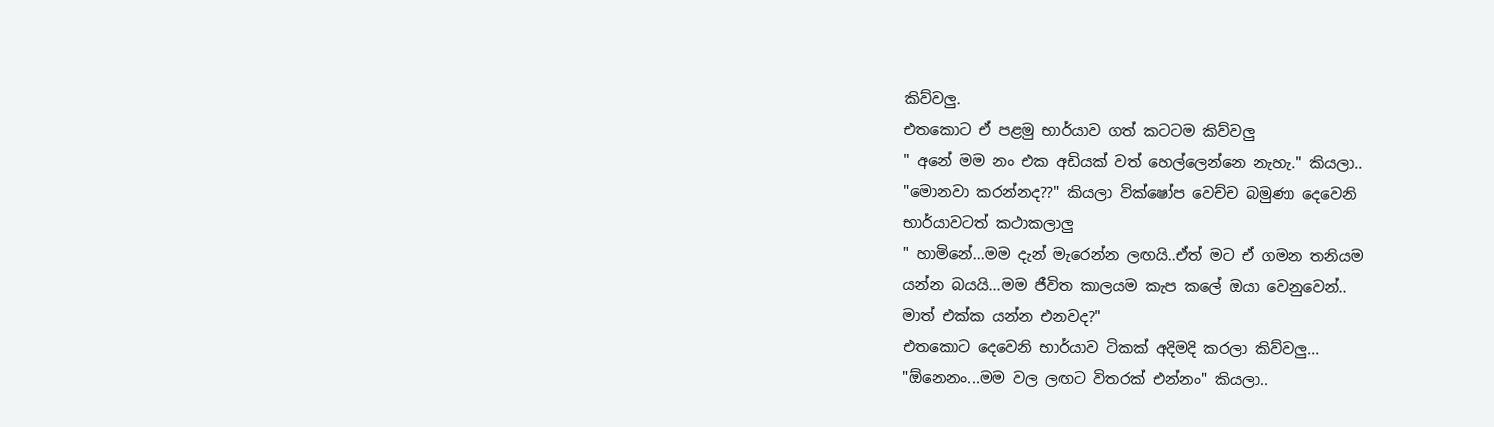කිව්වලු.
එතකොට ඒ පළමු භාර්යාව ගත් කටටම කිව්වලු
" අනේ මම නං එක අඩියක් වත් හෙල්ලෙන්නෙ නැහැ." කියලා..
"මොනවා කරන්නද??" කියලා වික්ෂෝප වෙච්ච බමුණා දෙවෙනි
භාර්යාවටත් කථාකලාලු
" හාමිනේ...මම දැන් මැරෙන්න ලඟයි..ඒත් මට ඒ ගමන තනියම
යන්න බයයි...මම ජීවිත කාලයම කැප කලේ ඔයා වෙනුවෙන්..
මාත් එක්ක යන්න එනවද?"
එතකොට දෙවෙනි භාර්යාව ටිකක් අදිමදි කරලා කිව්වලු...
"ඕනෙනං...මම වල ලඟට විතරක් එන්නං" කියලා..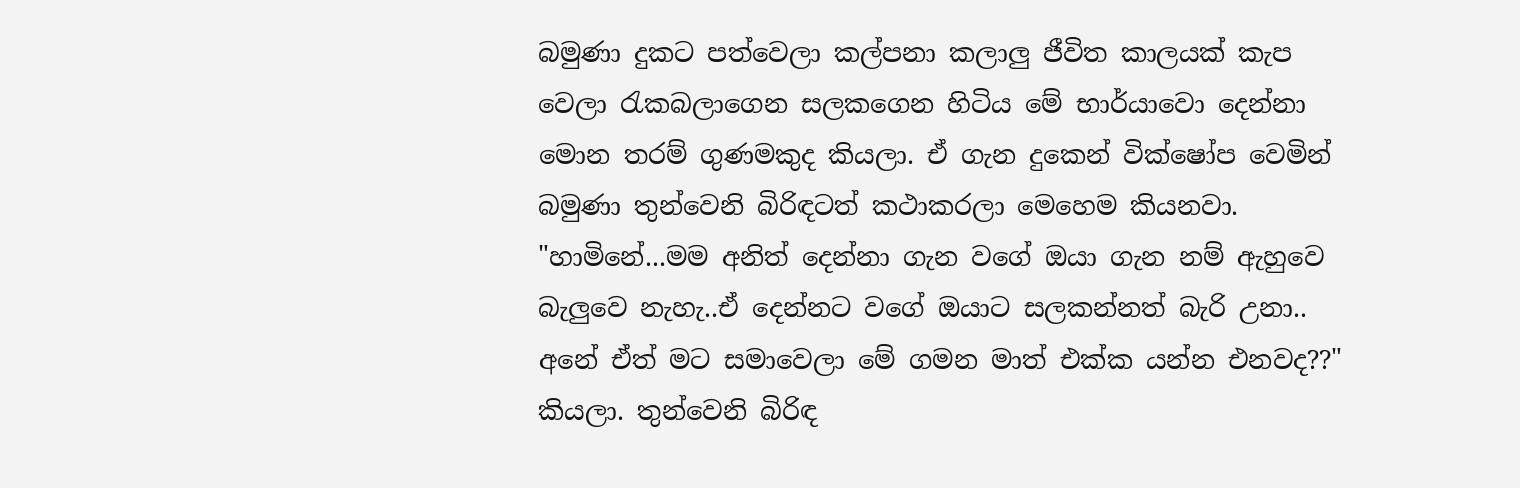බමුණා දුකට පත්වෙලා කල්පනා කලාලු ජීවිත කාලයක් කැප
වෙලා රැකබලාගෙන සලකගෙන හිටිය මේ භාර්යාවො දෙන්නා
මොන තරම් ගුණමකුද කියලා. ඒ ගැන දුකෙන් වික්ෂෝප වෙමින්
බමුණා තුන්වෙනි බිරිඳටත් කථාකරලා මෙහෙම කියනවා.
"හාමිනේ...මම අනිත් දෙන්නා ගැන වගේ ඔයා ගැන නම් ඇහුවෙ
බැලුවෙ නැහැ..ඒ දෙන්නට වගේ ඔයාට සලකන්නත් බැරි උනා..
අනේ ඒත් මට සමාවෙලා මේ ගමන මාත් එක්ක යන්න එනවද??"
කියලා. තුන්වෙනි බිරිඳ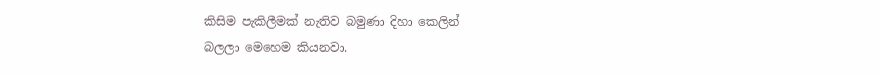කිසිම පැකිලීමක් නැතිව බමුණා දිහා කෙලින්
බලලා මෙහෙම කියනවා.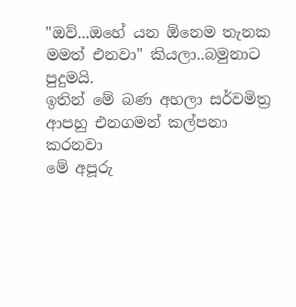"ඔව්...ඔහේ යන ඕනෙම තැනක මමත් එනවා" කියලා..බමුනාට පුදුමයි.
ඉතින් මේ බණ අහලා සර්වමිත්‍ර ආපහු එනගමන් කල්පනා කරනවා
මේ අපූරු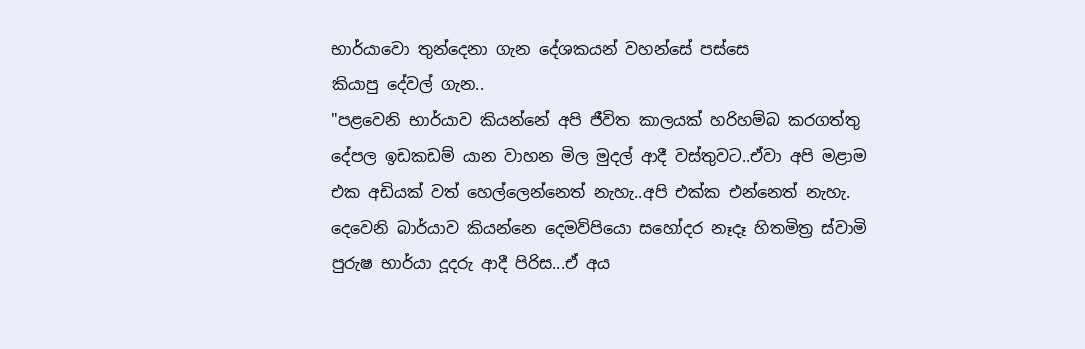භාර්යාවො තුන්දෙනා ගැන දේශකයන් වහන්සේ පස්සෙ
කියාපු දේවල් ගැන..
"පළවෙනි භාර්යාව කියන්නේ අපි ජීවිත කාලයක් හරිහම්බ කරගත්තු
දේපල ඉඩකඩම් යාන වාහන මිල මුදල් ආදී වස්තුවට..ඒවා අපි මළාම
එක අඩියක් වත් හෙල්ලෙන්නෙත් නැහැ..අපි එක්ක එන්නෙත් නැහැ.
දෙවෙනි බාර්යාව කියන්නෙ දෙමව්පියො සහෝදර නෑදෑ හිතමිත්‍ර ස්වාමි
පුරුෂ භාර්යා දූදරු ආදී පිරිස...ඒ අය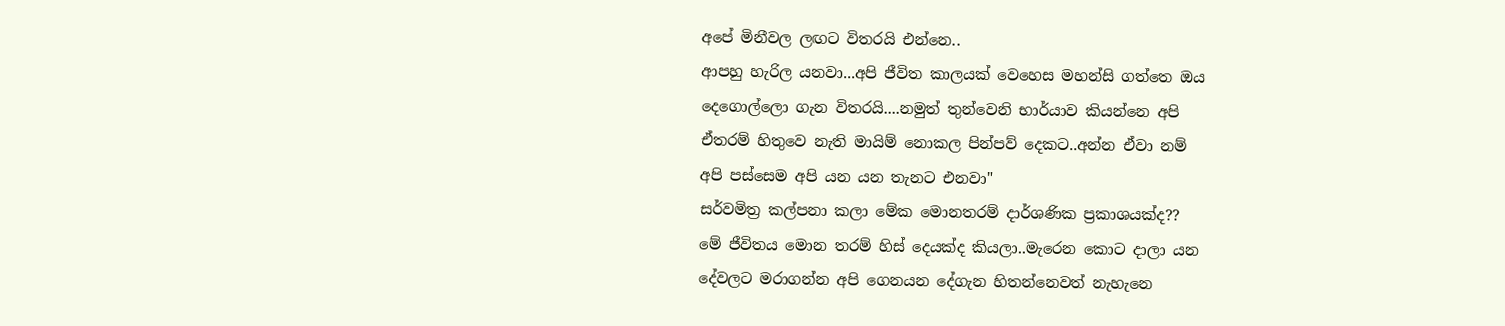අපේ මිනීවල ලඟට විතරයි එන්නෙ..
ආපහු හැරිල යනවා...අපි ජීවිත කාලයක් වෙහෙස මහන්සි ගත්තෙ ඔය
දෙගොල්ලො ගැන විතරයි....නමුත් තුන්වෙනි භාර්යාව කියන්නෙ අපි
ඒතරම් හිතුවෙ නැති මායිම් නොකල පින්පව් දෙකට..අන්න ඒවා නම්
අපි පස්සෙම අපි යන යන තැනට එනවා"
සර්වමිත්‍ර කල්පනා කලා මේක මොනතරම් දාර්ශණික ප්‍රකාශයක්ද??
මේ ජීවිතය මොන තරම් හිස් දෙයක්ද කියලා..මැරෙන කොට දාලා යන
දේවලට මරාගන්න අපි ‍ගෙනයන දේගැන හිතන්නෙවත් නැහැනෙ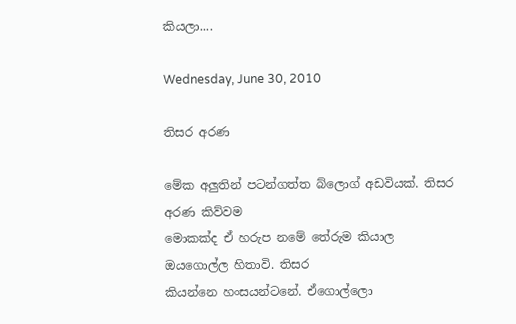කියලා....

Wednesday, June 30, 2010

තිසර අරණ

මේක අලුතින් පටන්ගත්ත බ්ලොග් අඩවියක්. තිසර අරණ කිව්වම
මොකක්ද ඒ හරුප නමේ තේරුම කියාල ඔයගොල්ල හිතාවි. තිසර
කියන්නෙ හංසයන්ටනේ. ඒගොල්ලො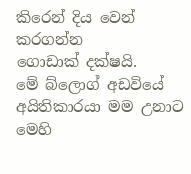කිරෙන් දිය වෙන් කරගන්න
ගොඩාක් දක්ෂයි.
මේ බ්ලොග් අඩවියේ අයිතිකාරයා මම උනාට මෙහි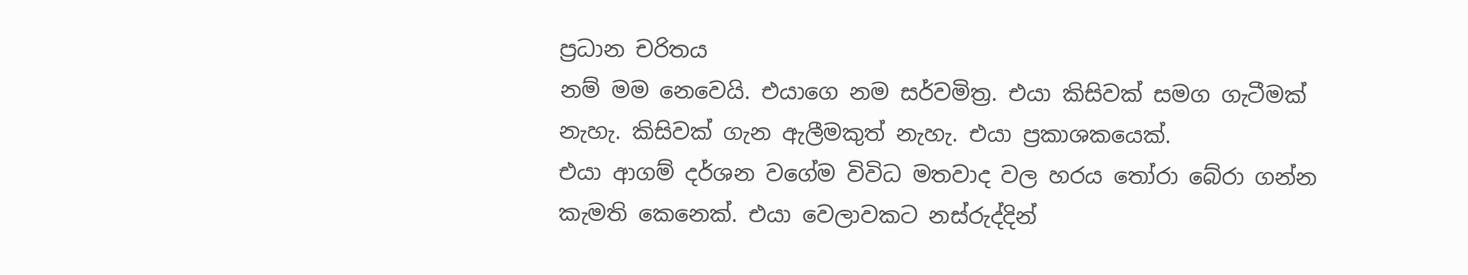ප්‍රධාන චරිතය
නම් මම නෙවෙයි. එයාගෙ නම සර්වමිත්‍ර. එයා කිසිවක් සමග ගැටීමක්
නැහැ. කිසිවක් ගැන ඇලීමකුත් නැහැ. එයා ප්‍රකාශකයෙක්.
එයා ආගම් දර්ශන වගේම විවිධ මතවාද වල හරය තෝරා බේරා ගන්න
කැමති කෙනෙක්. එයා වෙලාවකට නස්රුද්දින්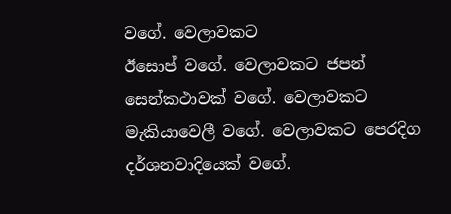වගේ. වෙලාවකට
ඊසොප් වගේ. වෙලාවකට ජපන් සෙන්කථාවක් වගේ. වෙලාවකට
මැකියාවෙලී වගේ. වෙලාවකට පෙරදිග දර්ශනවාදියෙක් වගේ.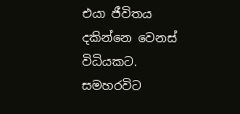එයා ජීවිතය දකින්නෙ වෙනස් විධියකට. සමහරවිට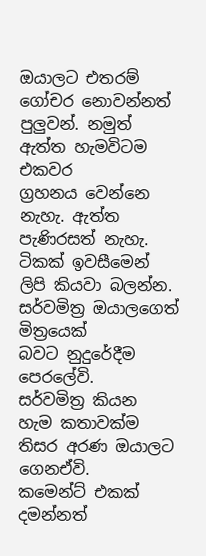ඔයාලට එතරම්
ගෝචර නොවන්නත් පුලුවන්. නමුත් ඇත්ත හැමවිටම එකවර
ග්‍රහනය වෙන්නෙ නැහැ. ඇත්ත පැණිරසත් නැහැ.
ටිකක් ඉවසීමෙන් ලිපි කියවා බලන්න. සර්වමිත්‍ර ඔයාලගෙත් මිත්‍රයෙක්
බවට නුදුරේදීම පෙරලේවි.
සර්වමිත්‍ර කියන හැම කතාවක්ම තිසර අර‍ණ ඔයාලට ගෙනඒවි.
කමෙන්ට් එකක් දමන්නත්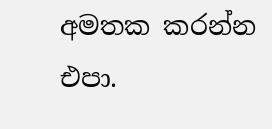අමතක කරන්න එපා.